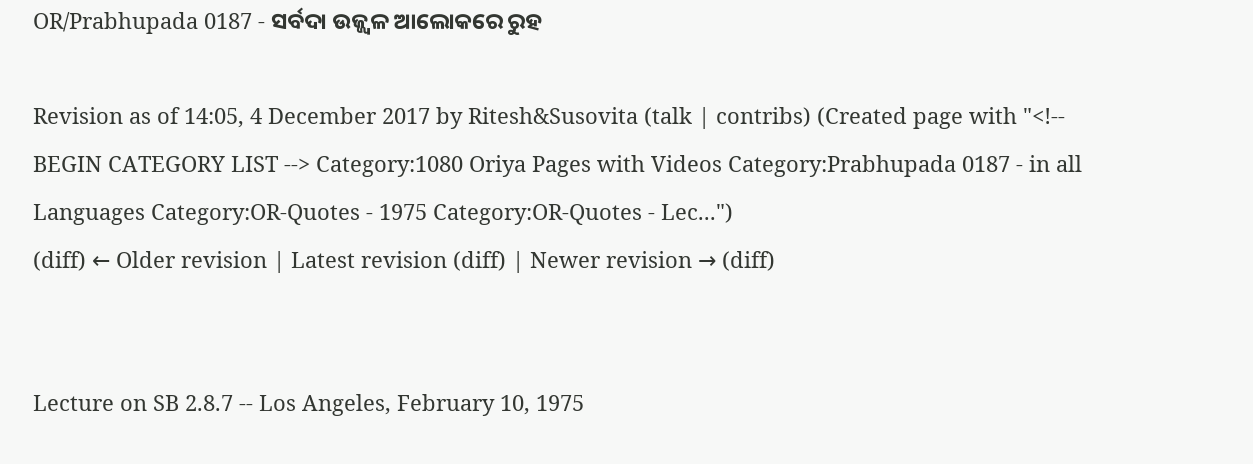OR/Prabhupada 0187 - ସର୍ବଦା ଉଜ୍ଜ୍ଵଳ ଆଲୋକରେ ରୁହ

Revision as of 14:05, 4 December 2017 by Ritesh&Susovita (talk | contribs) (Created page with "<!-- BEGIN CATEGORY LIST --> Category:1080 Oriya Pages with Videos Category:Prabhupada 0187 - in all Languages Category:OR-Quotes - 1975 Category:OR-Quotes - Lec...")
(diff) ← Older revision | Latest revision (diff) | Newer revision → (diff)


Lecture on SB 2.8.7 -- Los Angeles, February 10, 1975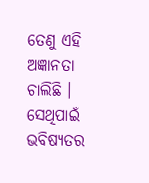ତେଣୁ ଏହି ଅଜ୍ଞାନତା ଚାଲିଛି । ସେଥିପାଇଁ ଭବିଷ୍ୟତର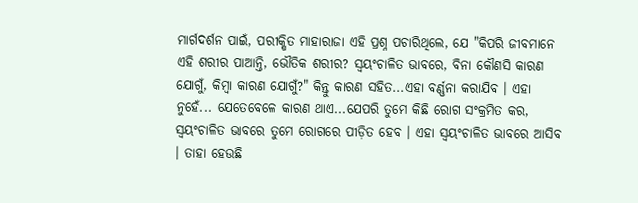ମାର୍ଗଦର୍ଶନ ପାଇଁ, ପରୀକ୍ଷିତ ମାହାରାଜା ଏହି ପ୍ରଶ୍ନ ପଚାରିଥିଲେ, ଯେ "କିପରି ଜୀବମାନେ ଏହି ଶରୀର ପାଆନ୍ତି, ଭୌତିକ ଶରୀର? ସ୍ଵୟଂଚାଳିତ ଭାବରେ, ବିନା କୌଣସି କାରଣ ଯୋଗୁଁ, କିମ୍ଵା କାରଣ ଯୋଗୁଁ?" କିନ୍ତୁ କାରଣ ସହିତ...ଏହା ବର୍ଣ୍ଣନା କରାଯିବ । ଏହା ନୁହେଁ... ଯେତେବେଳେ କାରଣ ଥାଏ...ଯେପରି ତୁମେ କିଛି ରୋଗ ସଂକ୍ରମିତ କର, ସ୍ଵୟଂଚାଳିତ ଭାବରେ ତୁମେ ରୋଗରେ ପୀଡ଼ିତ ହେବ । ଏହା ସ୍ଵୟଂଚାଳିତ ଭାବରେ ଆସିବ । ତାହା ହେଉଛି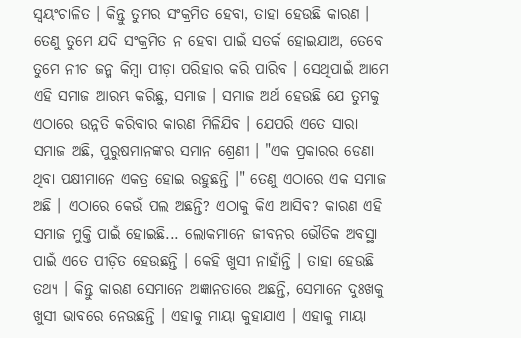ସ୍ଵୟଂଚାଳିତ । କିନ୍ତୁ ତୁମର ସଂକ୍ରମିତ ହେବା, ତାହା ହେଉଛି କାରଣ । ତେଣୁ ତୁମେ ଯଦି ସଂକ୍ରମିତ ନ ହେବା ପାଇଁ ସତର୍କ ହୋଇଯାଅ, ତେବେ ତୁମେ ନୀଚ ଜନ୍ମ କିମ୍ଵା ପୀଡ଼ା ପରିହାର କରି ପାରିବ । ସେଥିପାଇଁ ଆମେ ଏହି ସମାଜ ଆରମ୍ଭ କରିଛୁ, ସମାଜ । ସମାଜ ଅର୍ଥ ହେଉଛି ଯେ ତୁମକୁ ଏଠାରେ ଉନ୍ନତି କରିବାର କାରଣ ମିଳିଯିବ । ଯେପରି ଏତେ ସାରା ସମାଜ ଅଛି, ପୁରୁଷମାନଙ୍କର ସମାନ ଶ୍ରେଣୀ । "ଏକ ପ୍ରକାରର ଡେଣା ଥିବା ପକ୍ଷୀମାନେ ଏକତ୍ର ହୋଇ ରହୁଛନ୍ତି ।" ତେଣୁ ଏଠାରେ ଏକ ସମାଜ ଅଛି । ଏଠାରେ କେଉଁ ପଲ ଅଛନ୍ତି? ଏଠାକୁ କିଏ ଆସିବ? କାରଣ ଏହି ସମାଜ ମୁକ୍ତି ପାଇଁ ହୋଇଛି... ଲୋକମାନେ ଜୀବନର ଭୌତିକ ଅବସ୍ଥା ପାଇଁ ଏତେ ପୀଡ଼ିତ ହେଉଛନ୍ତି । କେହି ଖୁସୀ ନାହାଁନ୍ତି । ତାହା ହେଉଛି ତଥ୍ୟ । କିନ୍ତୁ କାରଣ ସେମାନେ ଅଜ୍ଞାନତାରେ ଅଛନ୍ତି, ସେମାନେ ଦୁଃଖକୁ ଖୁସୀ ଭାବରେ ନେଉଛନ୍ତି । ଏହାକୁ ମାୟା କୁହାଯାଏ । ଏହାକୁ ମାୟା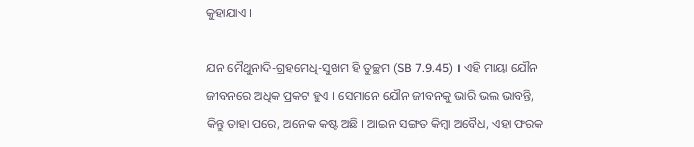କୁହାଯାଏ ।

ଯନ ମୈଥୁନାଦି-ଗ୍ରହମେଧି-ସୁଖମ ହି ତୁଚ୍ଛମ (SB 7.9.45) । ଏହି ମାୟା ଯୌନ ଜୀବନରେ ଅଧିକ ପ୍ରକଟ ହୁଏ । ସେମାନେ ଯୌନ ଜୀବନକୁ ଭାରି ଭଲ ଭାବନ୍ତି, କିନ୍ତୁ ତାହା ପରେ, ଅନେକ କଷ୍ଟ ଅଛି । ଆଇନ ସଙ୍ଗତ କିମ୍ଵା ଅବୈଧ, ଏହା ଫରକ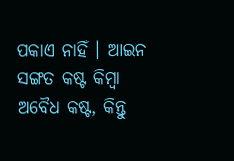ପକାଏ ନାହିଁ । ଆଇନ ସଙ୍ଗତ କଷ୍ଟ କିମ୍ଵା ଅବୈଧ କଷ୍ଟ, କିନ୍ତୁ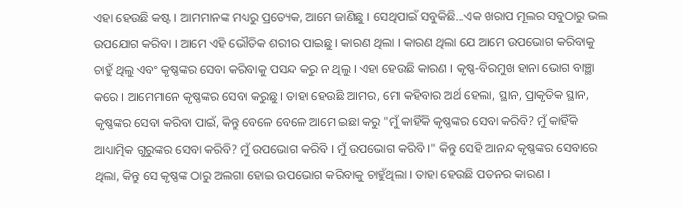ଏହା ହେଉଛି କଷ୍ଟ । ଆମମାନଙ୍କ ମଧ୍ୟରୁ ପ୍ରତ୍ୟେକ, ଆମେ ଜାଣିଛୁ । ସେଥିପାଇଁ ସବୁକିଛି...ଏକ ଖରାପ ମୂଲର ସବୁଠାରୁ ଭଲ ଉପଯୋଗ କରିବା । ଆମେ ଏହି ଭୌତିକ ଶରୀର ପାଇଛୁ । କାରଣ ଥିଲା । କାରଣ ଥିଲା ଯେ ଆମେ ଉପଭୋଗ କରିବାକୁ ଚାହୁଁ ଥିଲୁ ଏବଂ କୃଷ୍ଣଙ୍କର ସେବା କରିବାକୁ ପସନ୍ଦ କରୁ ନ ଥିଲୁ । ଏହା ହେଉଛି କାରଣ । କୃଷ୍ଣ-ବିରମୁଖ ହାନା ଭୋଗ ବାଞ୍ଛା କରେ । ଆମେମାନେ କୃଷ୍ଣଙ୍କର ସେବା କରୁଛୁ । ତାହା ହେଉଛି ଆମର, ମୋ କହିବାର ଅର୍ଥ ହେଲା, ସ୍ଥାନ, ପ୍ରାକୃତିକ ସ୍ଥାନ, କୃଷ୍ଣଙ୍କର ସେବା କରିବା ପାଇଁ, କିନ୍ତୁ ବେଳେ ବେଳେ ଆମେ ଇଛା କରୁ "ମୁଁ କାହିଁକି କୃଷ୍ଣଙ୍କର ସେବା କରିବି? ମୁଁ କାହିଁକି ଆଧ୍ୟାତ୍ମିକ ଗୁରୁଙ୍କର ସେବା କରିବି? ମୁଁ ଉପଭୋଗ କରିବି । ମୁଁ ଉପଭୋଗ କରିବି ।" କିନ୍ତୁ ସେହି ଆନନ୍ଦ କୃଷ୍ଣଙ୍କର ସେବାରେ ଥିଲା, କିନ୍ତୁ ସେ କୃଷ୍ଣଙ୍କ ଠାରୁ ଅଲଗା ହୋଇ ଉପଭୋଗ କରିବାକୁ ଚାହୁଁଥିଲା । ତାହା ହେଉଛି ପତନର କାରଣ ।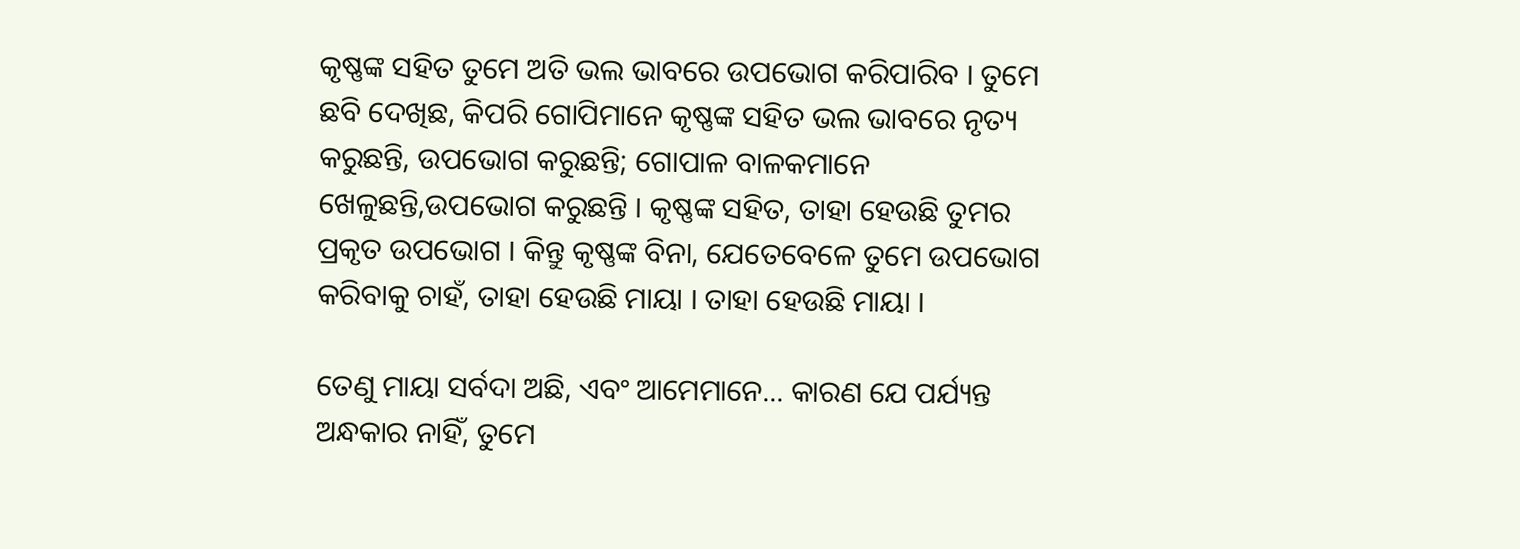କୃଷ୍ଣଙ୍କ ସହିତ ତୁମେ ଅତି ଭଲ ଭାବରେ ଉପଭୋଗ କରିପାରିବ । ତୁମେ ଛବି ଦେଖିଛ, କିପରି ଗୋପିମାନେ କୃଷ୍ଣଙ୍କ ସହିତ ଭଲ ଭାବରେ ନୃତ୍ୟ କରୁଛନ୍ତି, ଉପଭୋଗ କରୁଛନ୍ତି; ଗୋପାଳ ବାଳକମାନେ ଖେଳୁଛନ୍ତି,ଉପଭୋଗ କରୁଛନ୍ତି । କୃଷ୍ଣଙ୍କ ସହିତ, ତାହା ହେଉଛି ତୁମର ପ୍ରକୃତ ଉପଭୋଗ । କିନ୍ତୁ କୃଷ୍ଣଙ୍କ ବିନା, ଯେତେବେଳେ ତୁମେ ଉପଭୋଗ କରିବାକୁ ଚାହଁ, ତାହା ହେଉଛି ମାୟା । ତାହା ହେଉଛି ମାୟା ।

ତେଣୁ ମାୟା ସର୍ବଦା ଅଛି, ଏବଂ ଆମେମାନେ... କାରଣ ଯେ ପର୍ଯ୍ୟନ୍ତ ଅନ୍ଧକାର ନାହିଁ, ତୁମେ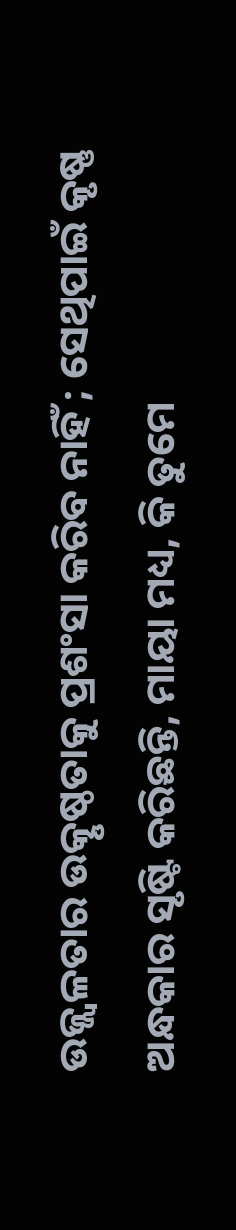ଉଜ୍ଜ୍ଵଳତାର ଉତ୍କୃଷ୍ଠତାକୁ ପ୍ରଶଂସା କରିବ ନାହିଁ ; ସେଥିପାଇଁ କୃଷ୍ଣ ଅନ୍ଧକାର ସୃଷ୍ଟି କରିଛନ୍ତି, ମାୟା ମଧ୍ୟ, କି ତୁମେ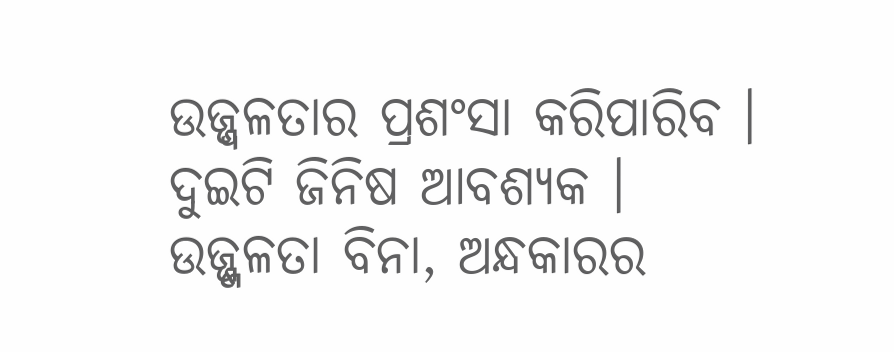ଉଜ୍ଜ୍ଵଳତାର ପ୍ରଶଂସା କରିପାରିବ । ଦୁଇଟି ଜିନିଷ ଆବଶ୍ୟକ । ଉଜ୍ଜ୍ଜଳତା ବିନା, ଅନ୍ଧକାରର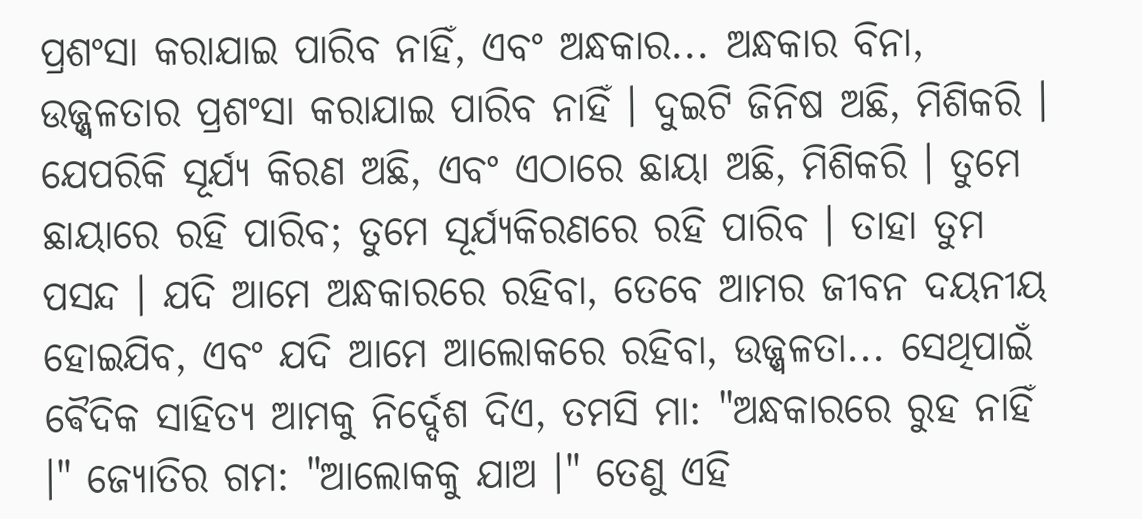ପ୍ରଶଂସା କରାଯାଇ ପାରିବ ନାହିଁ, ଏବଂ ଅନ୍ଧକାର... ଅନ୍ଧକାର ବିନା, ଉଜ୍ଜ୍ଵଳତାର ପ୍ରଶଂସା କରାଯାଇ ପାରିବ ନାହିଁ । ଦୁଇଟି ଜିନିଷ ଅଛି, ମିଶିକରି । ଯେପରିକି ସୂର୍ଯ୍ୟ କିରଣ ଅଛି, ଏବଂ ଏଠାରେ ଛାୟା ଅଛି, ମିଶିକରି । ତୁମେ ଛାୟାରେ ରହି ପାରିବ; ତୁମେ ସୂର୍ଯ୍ୟକିରଣରେ ରହି ପାରିବ । ତାହା ତୁମ ପସନ୍ଦ । ଯଦି ଆମେ ଅନ୍ଧକାରରେ ରହିବା, ତେବେ ଆମର ଜୀବନ ଦୟନୀୟ ହୋଇଯିବ, ଏବଂ ଯଦି ଆମେ ଆଲୋକରେ ରହିବା, ଉଜ୍ଜ୍ଵଳତା... ସେଥିପାଇଁ ଵୈଦିକ ସାହିତ୍ୟ ଆମକୁ ନିର୍ଦ୍ଦେଶ ଦିଏ, ତମସି ମା: "ଅନ୍ଧକାରରେ ରୁହ ନାହିଁ ।" ଜ୍ୟୋତିର ଗମ: "ଆଲୋକକୁ ଯାଅ ।" ତେଣୁ ଏହି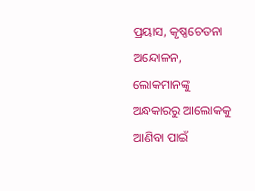ପ୍ରୟାସ, କୃଷ୍ଣଚେତନା ଅନ୍ଦୋଳନ, ଲୋକମାନଙ୍କୁ ଅନ୍ଧକାରରୁ ଆଲୋକକୁ ଆଣିବା ପାଇଁ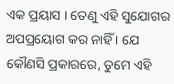ଏକ ପ୍ରୟାସ । ତେଣୁ ଏହି ସୁଯୋଗର ଅପପ୍ରୟୋଗ କର ନାହିଁ । ଯେ କୌଣସି ପ୍ରକାରରେ, ତୁମେ ଏହି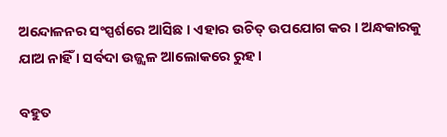ଅନ୍ଦୋଳନର ସଂସ୍ପର୍ଶରେ ଆସିଛ । ଏହାର ଉଚିତ୍ ଉପଯୋଗ କର । ଅନ୍ଧକାରକୁ ଯାଅ ନାହିଁ । ସର୍ବଦା ଉଜ୍ଜ୍ଵଳ ଆଲୋକରେ ରୁହ ।

ବହୁତ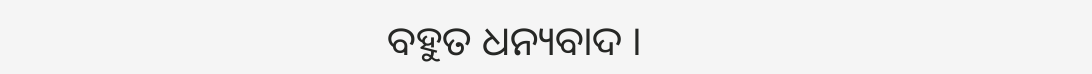ବହୁତ ଧନ୍ୟବାଦ ।